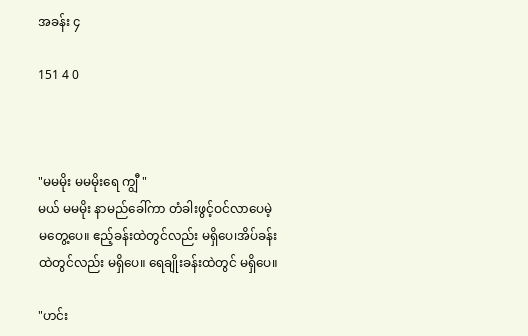အခန်း ၄

151 4 0



"မမမိုး မမမိုးရေ ကျွီ "
မယ် မမမိုး နာမည်ခေါ်ကာ တံခါးဖွင့်ဝင်လာပေမဲ့ မတွေ့ပေ။ ဧည့်ခန်းထဲတွင်လည်း မရှိပေ၊အိပ်ခန်းထဲတွင်လည်း မရှိပေ။ ရေချိုးခန်းထဲတွင် မရှိပေ။

"ဟင်း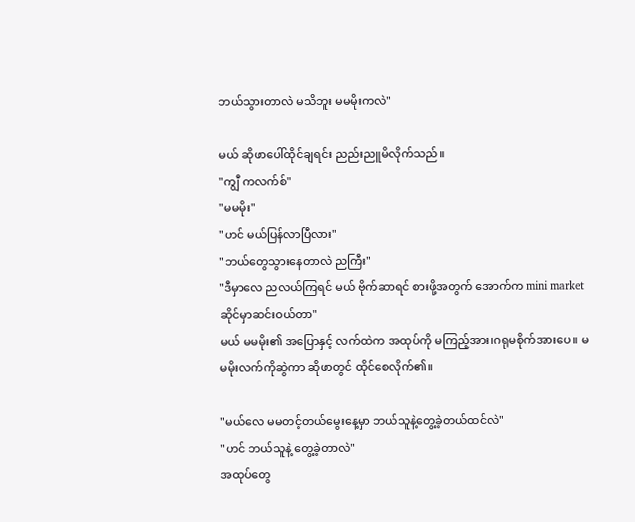ဘယ်သွားတာလဲ မသိဘူး မမမိုးကလဲ"

မယ် ဆိုဖာပေါ်ထိုင်ချရင်း ညည်းညူမိလိုက်သည်။
"ကျွီ ကလက်စ်"
"မမမိုး"
"ဟင် မယ်ပြန်လာပြီလား"
"ဘယ်တွေသွားနေတာလဲ ညကြီး"
"ဒီမှာလေ ညလယ်ကြရင် မယ် ဗိုက်ဆာရင် စားဖို့အတွက် အောက်က mini market ဆိုင်မှာဆင်းဝယ်တာ"
မယ် မမမိုး၏ အပြောနှင့် လက်ထဲက အထုပ်ကို မကြည့်အား၊ဂရုမစိုက်အားပေ။ မမမိုးလက်ကိုဆွဲကာ ဆိုဖာတွင် ထိုင်စေလိုက်၏။

"မယ်လေ မမတင့်တယ်မွေးနေ့မှာ ဘယ်သူနဲ့တွေ့ခဲ့တယ်ထင်လဲ"
"ဟင် ဘယ်သူနဲ့ တွေ့ခဲ့တာလဲ"
အထုပ်တွေ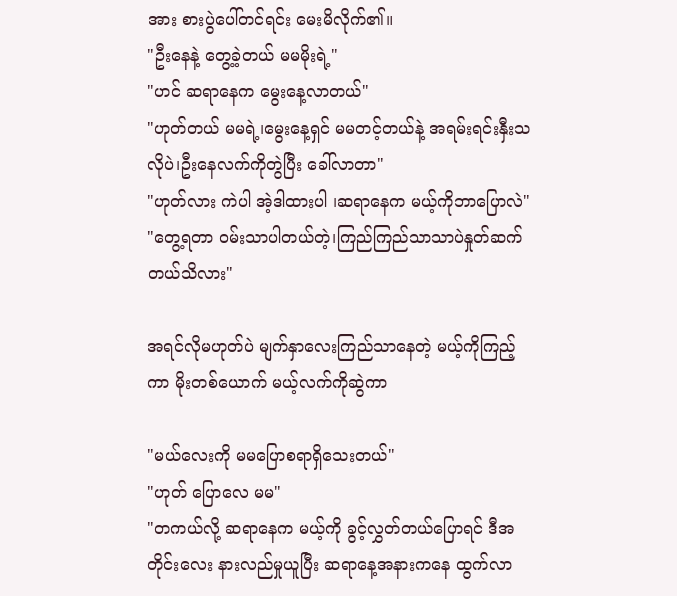အား စားပွဲပေါ်တင်ရင်း မေးမိလိုက်၏။
"ဦးနေနဲ့ တွေ့ခဲ့တယ် မမမိုးရဲ့"
"ဟင် ဆရာနေက မွေးနေ့လာတယ်"
"ဟုတ်တယ် မမရဲ့၊မွေးနေ့ရှင် မမတင့်တယ်‌နဲ့ အရမ်းရင်းနှီးသလိုပဲ၊ဦးနေလက်ကိုတွဲပြီး ခေါ်လာတာ"
"ဟုတ်လား ကဲပါ အဲ့ဒါထားပါ ၊ဆရာနေက မယ့်ကိုဘာပြောလဲ"
"တွေ့ရတာ ဝမ်းသာပါတယ်တဲ့၊ကြည်ကြည်သာသာပဲနှုတ်ဆက်တယ်သိလား"

အရင်လိုမဟုတ်ပဲ မျက်နှာလေးကြည်သာနေတဲ့ မယ့်ကိုကြည့်ကာ မိုးတစ်ယောက် မယ့်လက်ကိုဆွဲကာ

"မယ်လေးကို မမပြောစရာရှိသေးတယ်"
"ဟုတ် ပြောလေ မမ"
"တကယ်လို့ ဆရာနေက မယ့်ကို ခွင့်လွှတ်တယ်ပြောရင် ဒီအတိုင်းလေး နားလည်မှုယူပြီး ဆရာနေ့အနားကနေ ထွက်လာ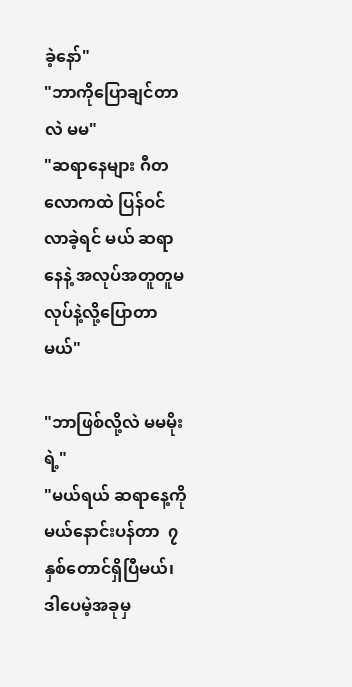ခဲ့နော်"
"ဘာကိုပြောချင်တာလဲ မမ"
"ဆရာနေများ ဂီတလောကထဲ ပြန်ဝင်လာခဲ့ရင် မယ် ဆရာနေနဲ့ အလုပ်အတူတူမလုပ်နဲ့လို့ပြောတာမယ်"

"ဘာဖြစ်လို့လဲ မမမိုးရဲ့"
"မယ်ရယ် ဆရာနေ့ကို မယ်နောင်းပန်တာ  ၇ နှစ်တောင်ရှိပြီမယ်၊ဒါပေမဲ့အခုမှ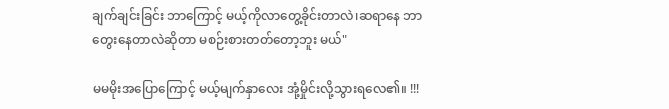ချက်ချင်းခြင်း ဘာကြောင့် မယ့်ကိုလာတွေ့ခိုင်းတာလဲ၊ဆရာနေ ဘာတွေးနေတာလဲဆိုတာ မစဉ်းစားတတ်တော့ဘူး မယ်"

မမမိုးအပြောကြောင့် မယ့်မျက်နှာလေး အုံ့မှိုင်းလို့သွားရလေ၏။ !!!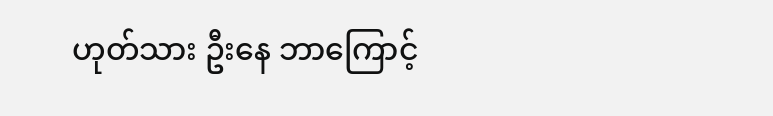ဟုတ်သား ဦးနေ ဘာကြောင့်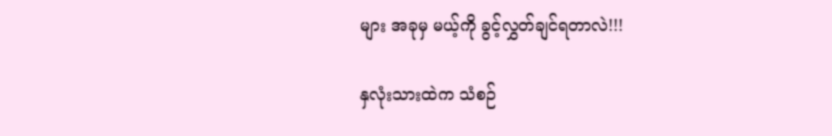များ အခုမှ မယ့်ကို ခွင့်လွှတ်ချင်ရတာလဲ!!!

နှလုံးသားထဲက သံစဉ်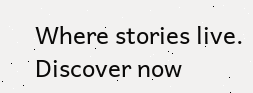Where stories live. Discover now